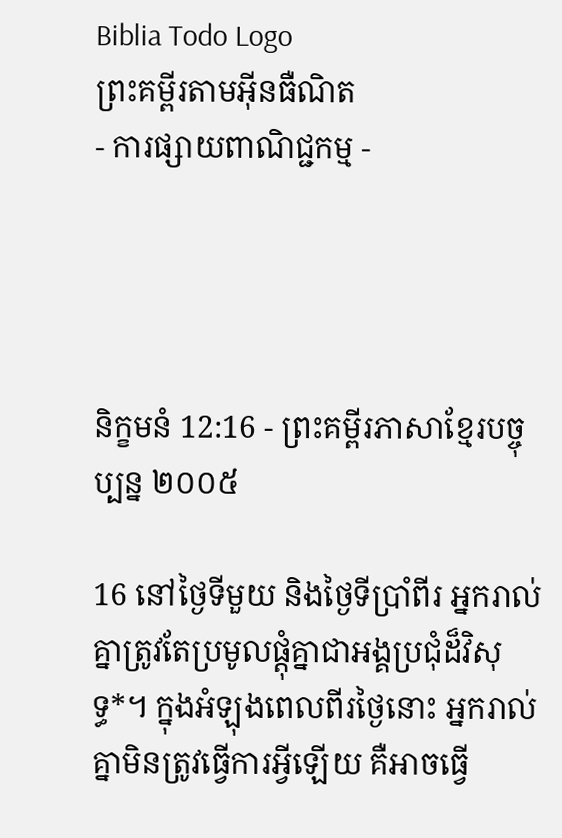Biblia Todo Logo
ព្រះគម្ពីរតាមអ៊ីនធឺណិត
- ការផ្សាយពាណិជ្ជកម្ម -




និក្ខមនំ 12:16 - ព្រះគម្ពីរភាសាខ្មែរបច្ចុប្បន្ន ២០០៥

16 នៅថ្ងៃទីមួយ និងថ្ងៃទីប្រាំ‌ពីរ អ្នករាល់គ្នាត្រូវតែប្រមូលផ្ដុំគ្នាជាអង្គប្រជុំដ៏វិសុទ្ធ*។ ក្នុងអំឡុងពេលពីរថ្ងៃនោះ អ្នករាល់គ្នាមិនត្រូវធ្វើការអ្វីឡើយ គឺអាចធ្វើ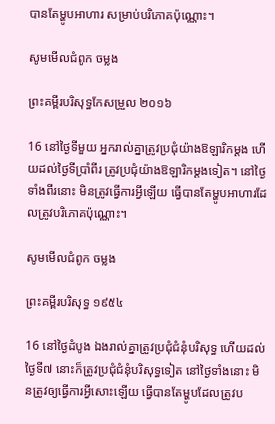បានតែម្ហូបអាហារ សម្រាប់បរិភោគប៉ុណ្ណោះ។

សូមមើលជំពូក ចម្លង

ព្រះគម្ពីរបរិសុទ្ធកែសម្រួល ២០១៦

16 នៅថ្ងៃទីមួយ អ្នករាល់គ្នាត្រូវប្រជុំយ៉ាងឱឡារិកម្តង ហើយដល់ថ្ងៃទីប្រាំពីរ ត្រូវប្រជុំយ៉ាងឱឡារិកម្តងទៀត។ នៅថ្ងៃទាំងពីរនោះ មិនត្រូវធ្វើការអ្វីឡើយ ធ្វើបានតែម្ហូបអាហារដែលត្រូវបរិ‌ភោគប៉ុណ្ណោះ។

សូមមើលជំពូក ចម្លង

ព្រះគម្ពីរបរិសុទ្ធ ១៩៥៤

16 នៅថ្ងៃដំបូង ឯងរាល់គ្នាត្រូវប្រជុំជំនុំបរិសុទ្ធ ហើយដល់ថ្ងៃទី៧ នោះក៏ត្រូវប្រជុំជំនុំបរិសុទ្ធទៀត នៅថ្ងៃទាំងនោះ មិនត្រូវឲ្យធ្វើការអ្វីសោះឡើយ ធ្វើបានតែម្ហូបដែលត្រូវប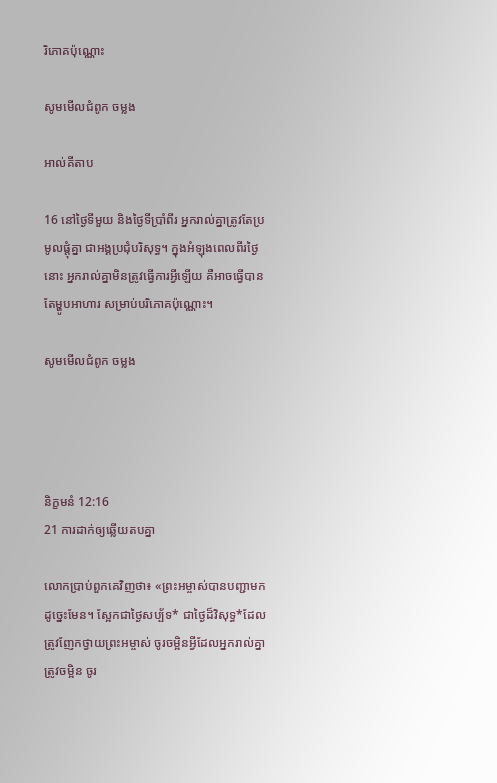រិភោគប៉ុណ្ណោះ

សូមមើលជំពូក ចម្លង

អាល់គីតាប

16 នៅថ្ងៃទីមួយ និងថ្ងៃទីប្រាំពីរ អ្នករាល់គ្នាត្រូវតែប្រមូលផ្តុំគ្នា ជាអង្គប្រជុំបរិសុទ្ធ។ ក្នុងអំឡុងពេលពីរថ្ងៃនោះ អ្នករាល់គ្នាមិនត្រូវធ្វើការអ្វីឡើយ គឺអាចធ្វើបានតែម្ហូបអាហារ សម្រាប់បរិភោគប៉ុណ្ណោះ។

សូមមើលជំពូក ចម្លង




និក្ខមនំ 12:16
21 ការដាក់ឲ្យឆ្លើយតបគ្នា

លោកប្រាប់ពួកគេវិញថា៖ «ព្រះ‌អម្ចាស់បានបញ្ជាមកដូច្នេះមែន។ ស្អែកជាថ្ងៃសប្ប័ទ* ជាថ្ងៃដ៏វិសុទ្ធ*ដែលត្រូវញែកថ្វាយព្រះ‌អម្ចាស់ ចូរចម្អិនអ្វីដែលអ្នករាល់គ្នាត្រូវចម្អិន ចូរ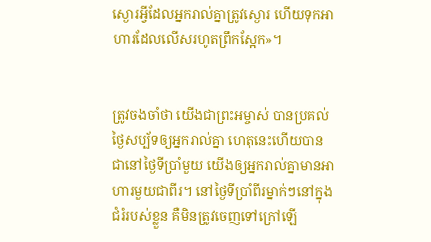ស្ងោរអ្វីដែលអ្នករាល់គ្នាត្រូវស្ងោរ ហើយទុកអាហារដែលលើសរហូតព្រឹកស្អែក»។


ត្រូវចងចាំថា យើងជាព្រះ‌អម្ចាស់ បានប្រគល់ថ្ងៃសប្ប័ទឲ្យអ្នករាល់គ្នា ហេតុនេះហើយបានជានៅថ្ងៃទីប្រាំមួយ យើងឲ្យអ្នករាល់គ្នាមានអាហារមួយជាពីរ។ នៅថ្ងៃទីប្រាំ‌ពីរម្នាក់ៗនៅក្នុងជំរំរបស់ខ្លួន គឺមិនត្រូវចេញទៅក្រៅឡើ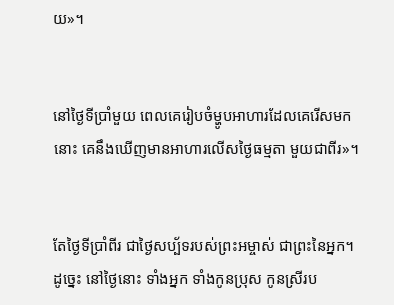យ»។


នៅថ្ងៃទីប្រាំមួយ ពេលគេរៀបចំម្ហូបអាហារដែលគេរើសមកនោះ គេនឹងឃើញមានអាហារលើសថ្ងៃធម្មតា មួយជាពីរ»។


តែថ្ងៃទីប្រាំ‌ពីរ ជាថ្ងៃសប្ប័ទរបស់ព្រះ‌អម្ចាស់ ជាព្រះនៃអ្នក។ ដូច្នេះ នៅថ្ងៃនោះ ទាំងអ្នក ទាំងកូនប្រុស កូនស្រីរប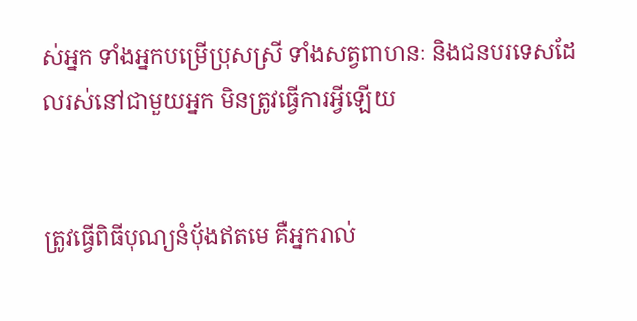ស់អ្នក ទាំងអ្នកបម្រើប្រុសស្រី ទាំងសត្វពាហនៈ និងជនបរទេសដែលរស់នៅជាមួយអ្នក មិនត្រូវធ្វើការអ្វីឡើយ


ត្រូវធ្វើពិធីបុណ្យនំប៉័ងឥតមេ គឺអ្នករាល់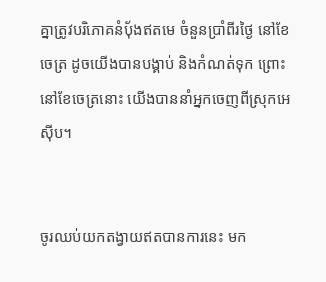គ្នាត្រូវបរិភោគនំប៉័ងឥតមេ ចំនួនប្រាំ‌ពីរថ្ងៃ នៅខែចេត្រ ដូចយើងបានបង្គាប់ និងកំណត់ទុក ព្រោះនៅខែចេត្រនោះ យើងបាននាំអ្នកចេញពីស្រុកអេស៊ីប។


ចូរឈប់យកតង្វាយឥតបានការនេះ មក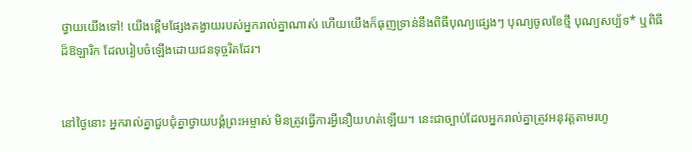ថ្វាយយើងទៅ! យើងខ្ពើមផ្សែងតង្វាយរបស់អ្នករាល់គ្នាណាស់ ហើយយើងក៏ធុញ‌ទ្រាន់នឹងពិធីបុណ្យផ្សេងៗ បុណ្យចូលខែថ្មី បុណ្យសប្ប័ទ* ឬពិធីដ៏ឱឡា‌រិក ដែលរៀបចំឡើងដោយជនទុច្ចរិតដែរ។


នៅថ្ងៃនោះ អ្នករាល់គ្នាជួប‌ជុំគ្នាថ្វាយ‌បង្គំព្រះ‌អម្ចាស់ មិនត្រូវធ្វើការអ្វីនឿយ‌ហត់ឡើយ។ នេះជាច្បាប់ដែលអ្នករាល់គ្នាត្រូវអនុវត្តតាមរហូ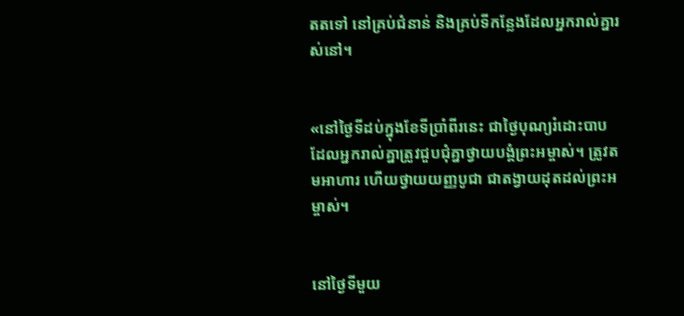តតទៅ នៅគ្រប់ជំនាន់ និងគ្រប់ទីកន្លែងដែលអ្នករាល់គ្នារស់នៅ។


«នៅថ្ងៃទីដប់ក្នុងខែទីប្រាំ‌ពីរនេះ ជាថ្ងៃបុណ្យរំដោះបាប ដែលអ្នករាល់គ្នាត្រូវជួប‌ជុំគ្នាថ្វាយ‌បង្គំព្រះ‌អម្ចាស់។ ត្រូវតមអាហារ ហើយថ្វាយយញ្ញ‌បូជា ជាតង្វាយដុតដល់ព្រះ‌អម្ចាស់។


នៅថ្ងៃទីមួយ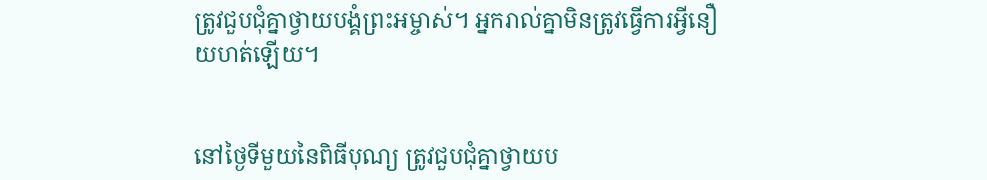ត្រូវជួប‌ជុំគ្នាថ្វាយ‌បង្គំព្រះ‌អម្ចាស់។ អ្នករាល់គ្នាមិនត្រូវធ្វើការអ្វីនឿយ‌ហត់ឡើយ។


នៅថ្ងៃទីមួយនៃពិធីបុណ្យ ត្រូវជួប‌ជុំគ្នាថ្វាយ‌ប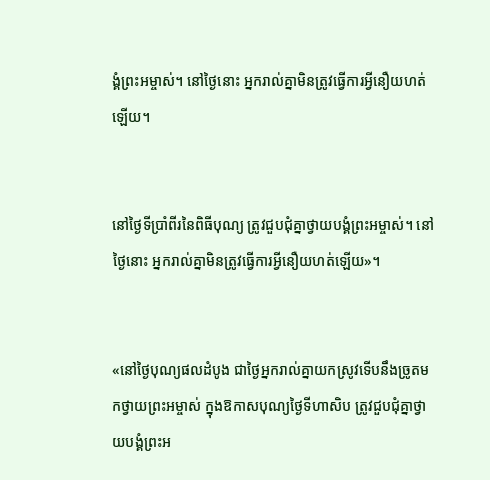ង្គំព្រះ‌អម្ចាស់។ នៅថ្ងៃនោះ អ្នករាល់គ្នាមិនត្រូវធ្វើការអ្វីនឿយ‌ហត់ឡើយ។


នៅថ្ងៃទីប្រាំ‌ពីរនៃពិធីបុណ្យ ត្រូវជួប‌ជុំគ្នាថ្វាយ‌បង្គំព្រះ‌អម្ចាស់។ នៅថ្ងៃនោះ អ្នករាល់គ្នាមិនត្រូវធ្វើការអ្វីនឿយ‌ហត់ឡើយ»។


«នៅថ្ងៃបុណ្យផលដំបូង ជាថ្ងៃអ្នករាល់គ្នាយកស្រូវទើបនឹងច្រូតមកថ្វាយព្រះ‌អម្ចាស់ ក្នុងឱកាសបុណ្យថ្ងៃទីហា‌សិប ត្រូវជួប‌ជុំគ្នាថ្វាយ‌បង្គំព្រះ‌អ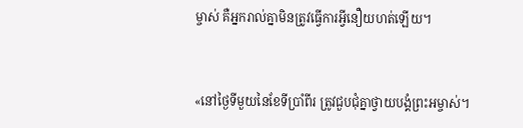ម្ចាស់ គឺអ្នករាល់គ្នាមិនត្រូវធ្វើការអ្វីនឿយ‌ហត់ឡើយ។


«នៅថ្ងៃទីមួយនៃខែទីប្រាំ‌ពីរ ត្រូវជួប‌ជុំគ្នាថ្វាយ‌បង្គំព្រះ‌អម្ចាស់។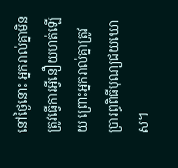នៅថ្ងៃនោះ អ្នករាល់គ្នាមិនត្រូវធ្វើការអ្វីនឿយ‌ហត់ឡើយ ព្រោះអ្នករាល់គ្នាត្រូវប្រារព្ធពិធីបុណ្យជយ‌ឃោស។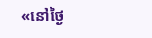«នៅថ្ងៃ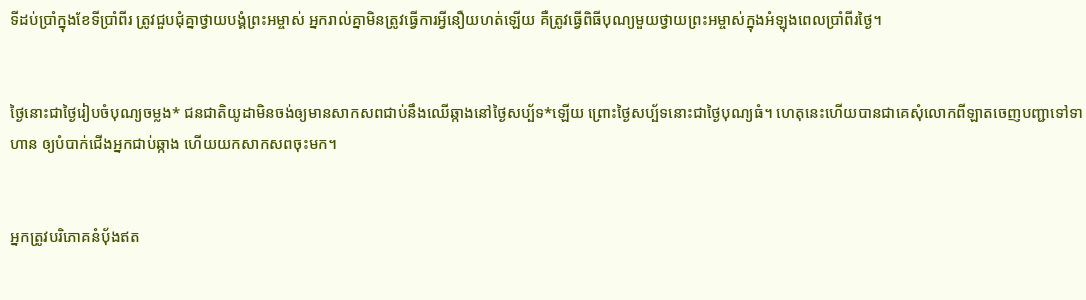ទីដប់ប្រាំក្នុងខែទីប្រាំ‌ពីរ ត្រូវជួប‌ជុំគ្នាថ្វាយ‌បង្គំព្រះ‌អម្ចាស់ អ្នករាល់គ្នាមិនត្រូវធ្វើការអ្វីនឿយ‌ហត់ឡើយ គឺត្រូវធ្វើពិធីបុណ្យមួយថ្វាយព្រះ‌អម្ចាស់ក្នុងអំឡុងពេលប្រាំ‌ពីរថ្ងៃ។


ថ្ងៃនោះជាថ្ងៃរៀបចំបុណ្យចម្លង* ជន‌ជាតិយូដាមិនចង់ឲ្យមានសាក‌សពជាប់នឹងឈើឆ្កាងនៅថ្ងៃសប្ប័ទ*ឡើយ ព្រោះថ្ងៃសប្ប័ទនោះជាថ្ងៃបុណ្យធំ។ ហេតុនេះហើយបានជាគេសុំលោកពីឡាតចេញបញ្ជាទៅទាហាន ឲ្យបំបាក់ជើងអ្នកជាប់ឆ្កាង ហើយយកសាក‌សពចុះមក។


អ្នកត្រូវបរិភោគនំប៉័ងឥត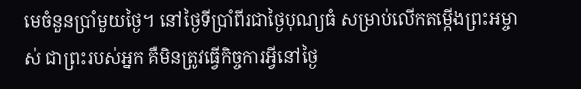មេចំនួនប្រាំមួយថ្ងៃ។ នៅថ្ងៃទីប្រាំ‌ពីរជាថ្ងៃបុណ្យធំ សម្រាប់លើកតម្កើងព្រះ‌អម្ចាស់ ជាព្រះរបស់អ្នក គឺមិនត្រូវធ្វើកិច្ចការអ្វីនៅថ្ងៃ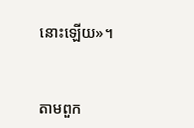នោះឡើយ»។


តាមពួក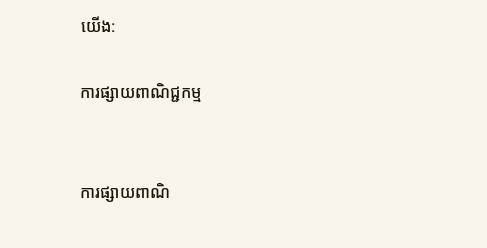យើង:

ការផ្សាយពាណិជ្ជកម្ម


ការផ្សាយពាណិ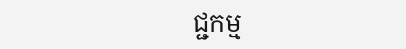ជ្ជកម្ម